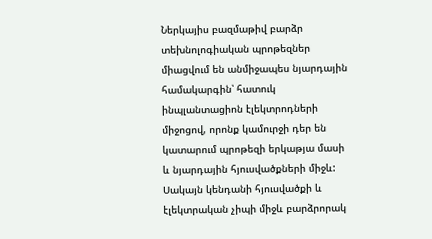Ներկայիս բազմաթիվ բարձր տեխնոլոգիական պրոթեզներ միացվում են անմիջապես նյարդային համակարգին՝ հատուկ ինպլանտացիոն էլեկտրոդների միջոցով, որոնք կամուրջի դեր են կատարում պրոթեզի երկաթյա մասի և նյարդային հյուսվածքների միջև:
Սակայն կենդանի հյուսվածքի և էլեկտրական չիպի միջև բարձրորակ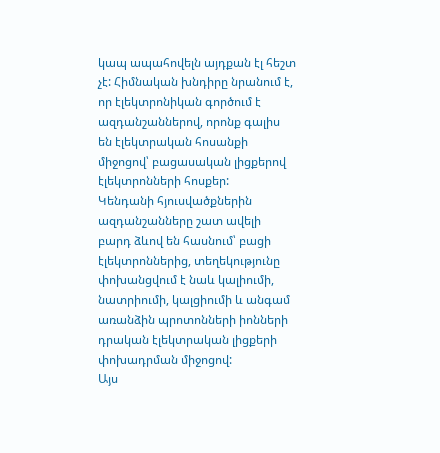կապ ապահովելն այդքան էլ հեշտ չէ: Հիմնական խնդիրը նրանում է, որ էլեկտրոնիկան գործում է ազդանշաններով, որոնք գալիս են էլեկտրական հոսանքի միջոցով՝ բացասական լիցքերով էլեկտրոնների հոսքեր:
Կենդանի հյուսվածքներին ազդանշանները շատ ավելի բարդ ձևով են հասնում՝ բացի էլեկտրոններից, տեղեկությունը փոխանցվում է նաև կալիումի, նատրիումի, կալցիումի և անգամ առանձին պրոտոնների իոնների դրական էլեկտրական լիցքերի փոխադրման միջոցով:
Այս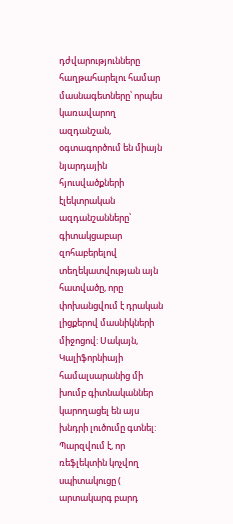դժվարությունները հաղթահարելու համար մասնագետները՝ որպես կառավարող ազդանշան, օգտագործում են միայն նյարդային հյուսվածքների էլեկտրական ազդանշանները՝ գիտակցաբար զոհաբերելով տեղեկատվության այն հատվածը, որը փոխանցվում է դրական լիցքերով մասնիկների միջոցով: Սակայն, Կալիֆորնիայի համալսարանից մի խումբ գիտնականներ կարողացել են այս խնդրի լուծումը գտնել:
Պարզվում է, որ ռեֆլեկտին կոչվող սպիտակուցը ( արտակարգ բարդ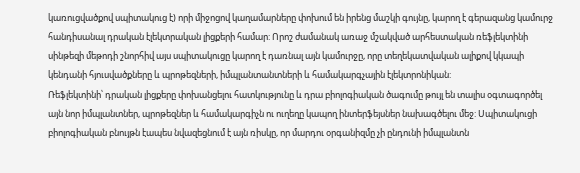կառուցվածքով սպիտակուց է) որի միջոցով կաղամարները փոխում են իրենց մաշկի գույնը, կարող է գերազանց կամուրջ հանդիսանալ դրական էլեկտրական լիցքերի համար: Որոշ ժամանակ առաջ մշակված արհեստական ռեֆլեկտինի սինթեզի մեթոդի շնորհիվ այս սպիտակուցը կարող է դառնալ այն կամուրջը, որը տեղեկատվական ալիքով կկապի կենդանի հյուսվածքները և պրոթեզների, իմպլանտանտների և համակարգչային էլեկտրոնիկան:
Ռեֆլեկտինի՝ դրական լիցքերը փոխանցելու հատկությունը և դրա բիոլոգիական ծագումը թույլ են տալիս օգտագործել այն նոր իմպլանտներ, պրոթեզներ և համակարգիչն ու ուղեղը կապող ինտերֆեյսներ նախագծելու մեջ: Սպիտակուցի բիոլոգիական բնույթն էապես նվազեցնում է այն ռիսկը, որ մարդու օրգանիզմը չի ընդունի իմպլանտն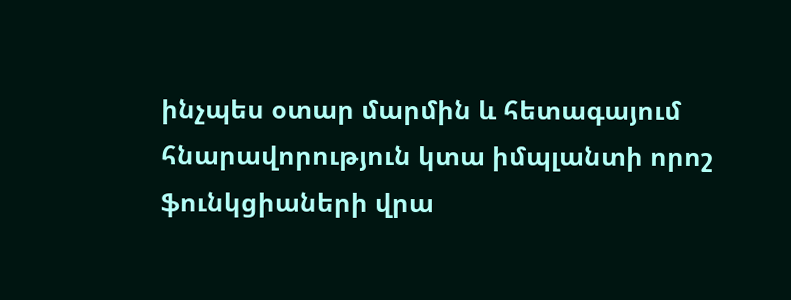ինչպես օտար մարմին և հետագայում հնարավորություն կտա իմպլանտի որոշ ֆունկցիաների վրա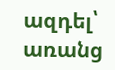ազդել՝ առանց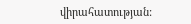վիրահատության: